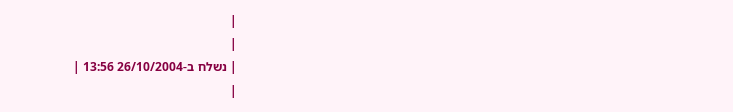|
|
| נשלח ב-26/10/2004 13:56 |
|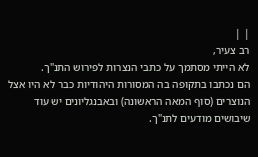| |
רב צעיר,
לא הייתי מסתמך על כתבי הנצרות לפירוש התנ"ך.
הם נכתבו בתקופה בה המסורות היהודיות כבר לא היו אצל הנוצרים (סוף המאה הראשונה) ובאבנגליונים יש עוד שיבושים מודעים לתנ"ך.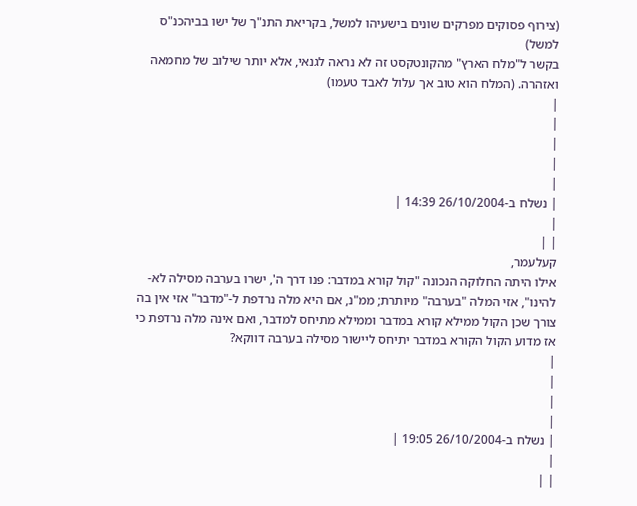(צירוף פסוקים מפרקים שונים בישעיהו למשל, בקריאת התנ"ך של ישו בביהכנ"ס למשל)
בקשר ל"מלח הארץ" מהקונטקסט זה לא נראה לגנאי, אלא יותר שילוב של מחמאה ואזהרה. (המלח הוא טוב אך עלול לאבד טעמו)
|
|
|
|
|
| נשלח ב-26/10/2004 14:39 |
|
| |
קעלעמר,
אילו היתה החלוקה הנכונה "קול קורא במדבר: פנו דרך ה', ישרו בערבה מסילה לא-להינו", אזי המלה "בערבה" מיותרת; ממ"נ, אם היא מלה נרדפת ל-"מדבר" אזי אין בה צורך שכן הקול ממילא קורא במדבר וממילא מתיחס למדבר, ואם אינה מלה נרדפת כי אז מדוע הקול הקורא במדבר יתיחס ליישור מסילה בערבה דווקא?
|
|
|
|
| נשלח ב-26/10/2004 19:05 |
|
| |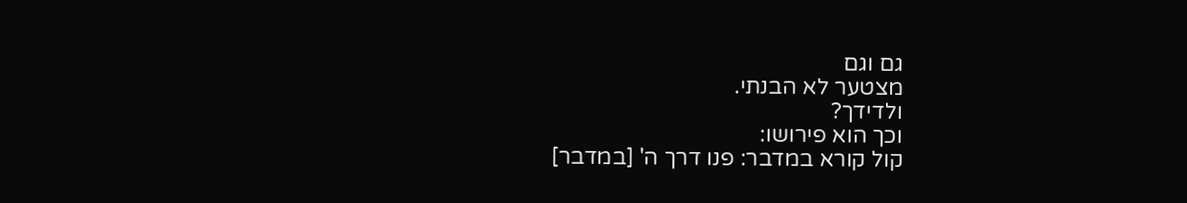גם וגם
מצטער לא הבנתי.
ולדידך?
וכך הוא פירושו:
קול קורא במדבר: פנו דרך ה' [במדבר]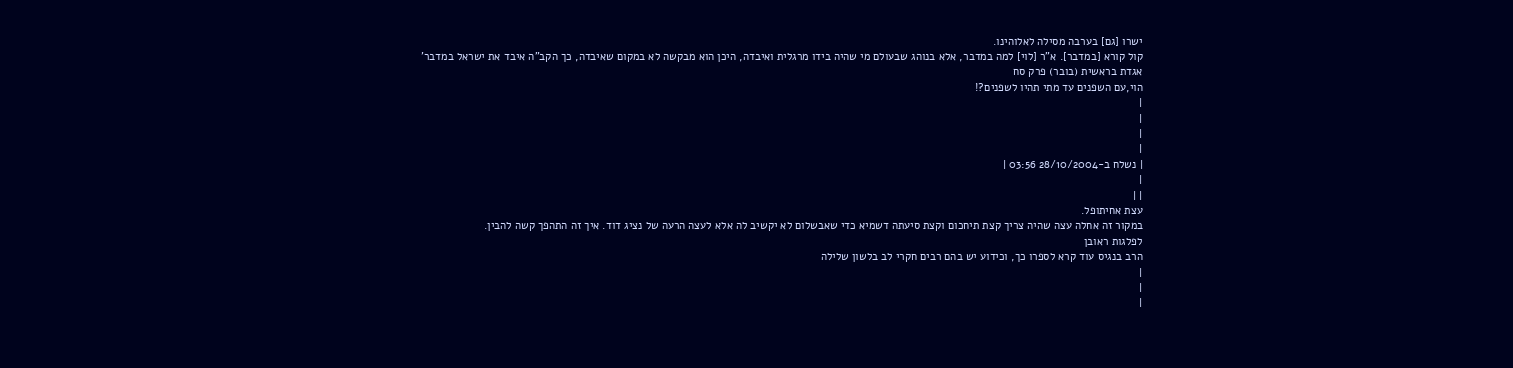ישרו [גם] בערבה מסילה לאלוהינו.
קול קורא [במדבר]. א"ר [לוי] למה במדבר, אלא בנוהג שבעולם מי שהיה בידו מרגלית ואיבדה, היכן הוא מבקשה לא במקום שאיבדה, כך הקב"ה איבד את ישראל במדבר'
אגדת בראשית (בובר) פרק סח
הוי,עם השפנים עד מתי תהיו לשפנים?!
|
|
|
|
| נשלח ב-28/10/2004 03:56 |
|
| |
עצת אחיתופל.
במקור זה אחלה עצה שהיה צריך קצת תיחכום וקצת סיעתה דשמיא כדי שאבשלום לא יקשיב לה אלא לעצה הרעה של נציג דוד. איך זה התהפך קשה להבין.
לפלגות ראובן
הרב בנגיס עוד קרא לספרו כך, וכידוע יש בהם רבים חקרי לב בלשון שלילה
|
|
|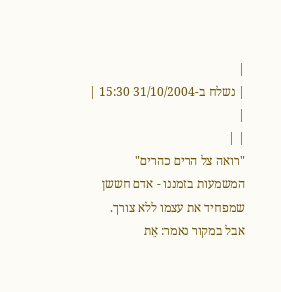|
| נשלח ב-31/10/2004 15:30 |
|
| |
"רואה צל הרים כהרים"
המשמעות בזמננו - אדם חששן שמפחיד את עצמו ללא צורך.
אבל במקור נאמר: אֵת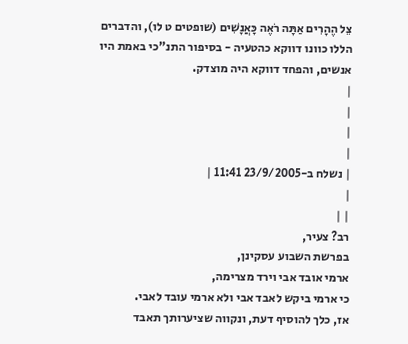צֵל הֶהָרִים אַתָּה רֹאֶה כָּאֲנָשִׁים (שופטים ט לו), והדברים הללו כוונו דווקא כהטעיה - בסיפור התנ"כי באמת היו אנשים, והפחד דווקא היה מוצדק.
|
|
|
|
| נשלח ב-23/9/2005 11:41 |
|
| |
רב? צעיר,
בפרשת השבוע עסקינן,
ארמי אובד אבי וירד מצרימה,
כי ארמי ביקש לאבד אבי ולא ארמי עובד לאבי.
אז, כלך להוסיף דעת, ונקווה שציערותך תאבד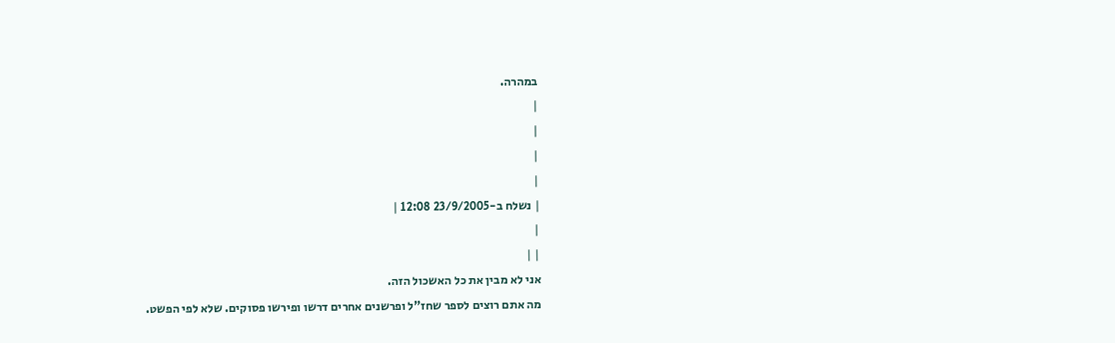במהרה.
|
|
|
|
| נשלח ב-23/9/2005 12:08 |
|
| |
אני לא מבין את כל האשכול הזה.
מה אתם רוצים לספר שחז"ל ופרשנים אחרים דרשו ופירשו פסוקים. שלא לפי הפשט.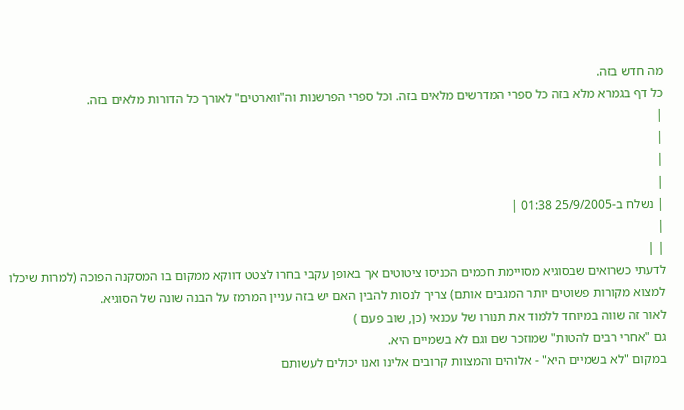מה חדש בזה.
כל דף בגמרא מלא בזה כל ספרי המדרשים מלאים בזה. וכל ספרי הפרשנות וה"ווארטים" לאורך כל הדורות מלאים בזה.
|
|
|
|
| נשלח ב-25/9/2005 01:38 |
|
| |
לדעתי כשרואים שבסוגיא מסויימת חכמים הכניסו ציטוטים אך באופן עקבי בחרו לצטט דווקא ממקום בו המסקנה הפוכה (למרות שיכלו למצוא מקורות פשוטים יותר המגבים אותם) צריך לנסות להבין האם יש בזה עניין המרמז על הבנה שונה של הסוגיא.
לאור זה שווה במיוחד ללמוד את תנורו של עכנאי (כן, שוב פעם )
גם "אחרי רבים להטות" שמוזכר שם וגם לא בשמיים היא.
במקום "לא בשמיים היא" - אלוהים והמצוות קרובים אלינו ואנו יכולים לעשותם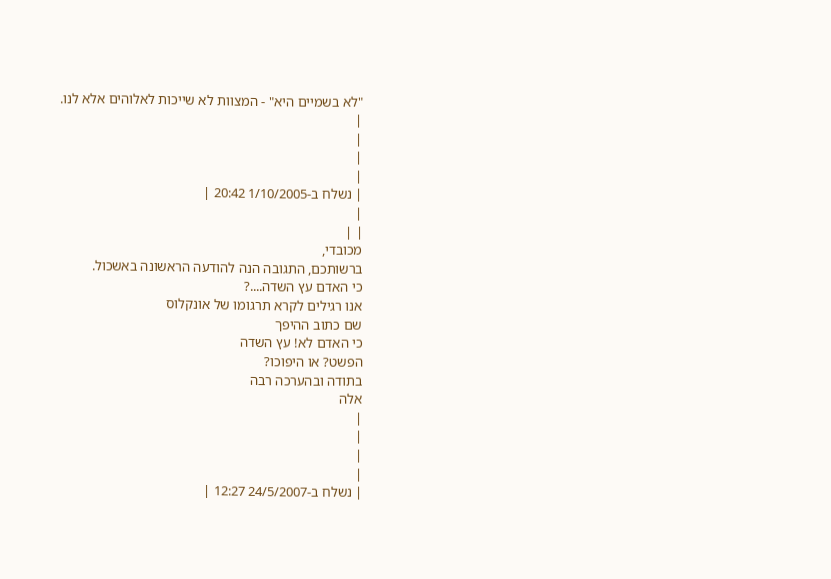"לא בשמיים היא" - המצוות לא שייכות לאלוהים אלא לנו.
|
|
|
|
| נשלח ב-1/10/2005 20:42 |
|
| |
מכובדי,
ברשותכם, התגובה הנה להודעה הראשונה באשכול.
כי האדם עץ השדה....?
אנו רגילים לקרא תרגומו של אונקלוס
שם כתוב ההיפך
כי האדם לא! עץ השדה
הפשט? או היפוכו?
בתודה ובהערכה רבה
אלה
|
|
|
|
| נשלח ב-24/5/2007 12:27 |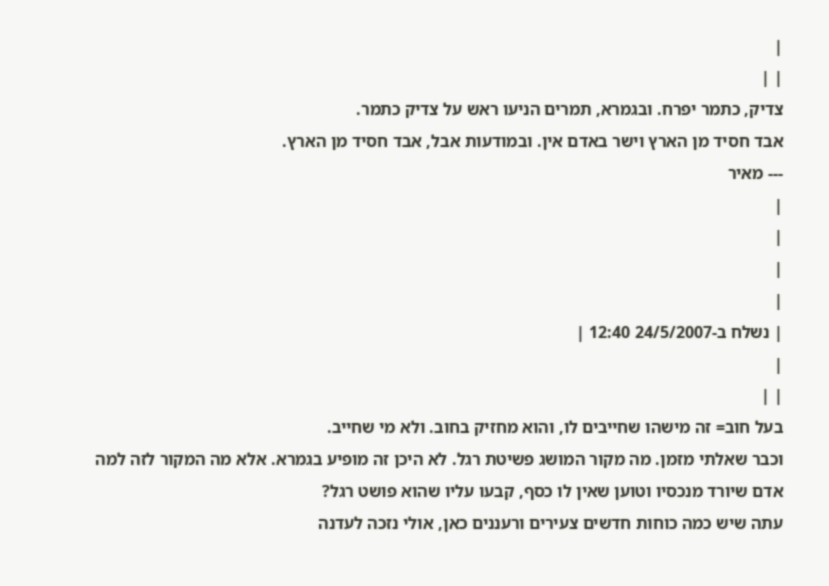|
| |
צדיק, כתמר יפרח. ובגמרא, תמרים הניעו ראש על צדיק כתמר.
אבד חסיד מן הארץ וישר באדם אין. ובמודעות אבל, אבד חסיד מן הארץ.
--- מאיר
|
|
|
|
| נשלח ב-24/5/2007 12:40 |
|
| |
בעל חוב= זה מישהו שחייבים לו, והוא מחזיק בחוב. ולא מי שחייב.
וכבר שאלתי מזמן. מה מקור המושג פשיטת רגל. לא היכן זה מופיע בגמרא. אלא מה המקור לזה למה אדם שיורד מנכסיו וטוען שאין לו כסף, קבעו עליו שהוא פושט רגל?
עתה שיש כמה כוחות חדשים צעירים ורעננים כאן, אולי נזכה לעדנה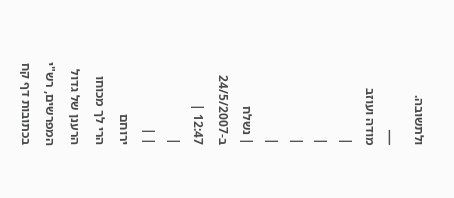ולתשובה.
___
מודה ועוזב
|
|
|
|
| נשלח ב-24/5/2007 12:47 |
|
| |
ירוחם
הרי לך מכוחו הרענן של גדול המפרשים, רש"י בכתובות דף קח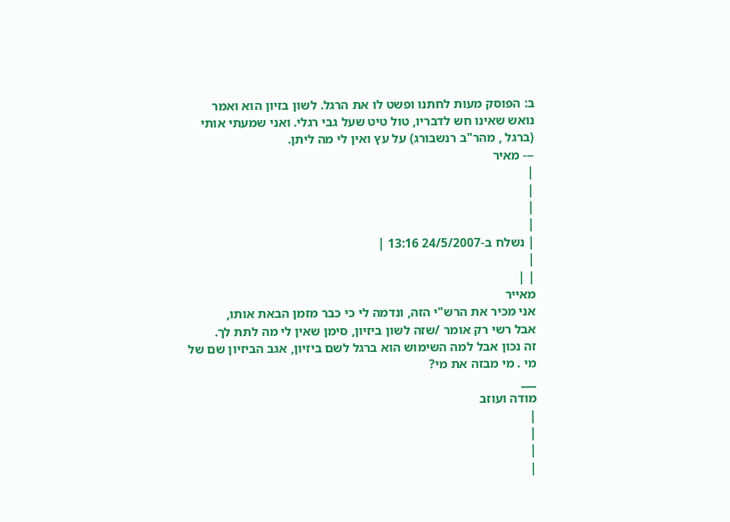ב: הפוסק מעות לחתנו ופשט לו את הרגל. לשון בזיון הוא ואמר נואש שאינו חש לדבריו, טול טיט שעל גבי רגלי. ואני שמעתי אותי (ברגל , מהר"ב רנשבורג) על עץ ואין לי מה ליתן.
--- מאיר
|
|
|
|
| נשלח ב-24/5/2007 13:16 |
|
| |
מאייר
אני מכיר את הרש"י הזה, ונדמה לי כי כבר מזמן הבאת אותו,
אבל רשי רק אומר /שזה לשון ביזיון, סימן שאין לי מה לתת לך.
זה נכון אבל למה השימוש הוא ברגל לשם ביזיון, אגב הביזיון שם של מי . מי מבזה את מי?
___
מודה ועוזב
|
|
|
|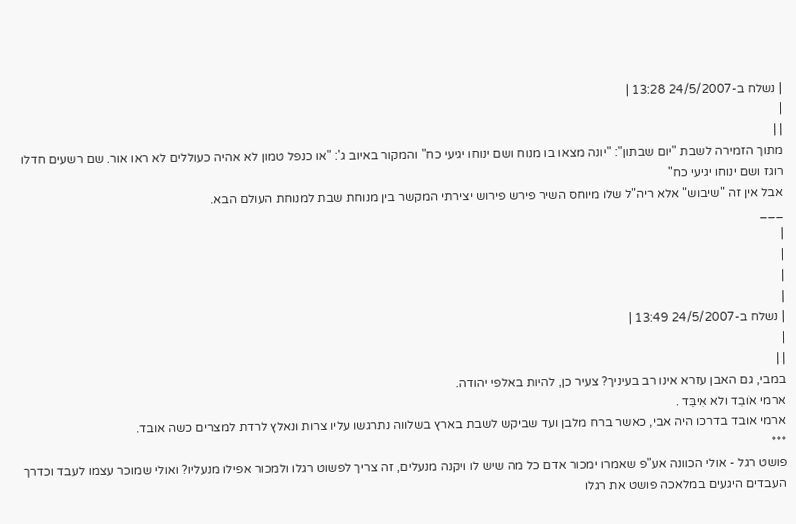| נשלח ב-24/5/2007 13:28 |
|
| |
מתוך הזמירה לשבת "יום שבתון": "יונה מצאו בו מנוח ושם ינוחו יגיעי כח" והמקור באיוב ג': "או כנפל טמון לא אהיה כעוללים לא ראו אור. שם רשעים חדלו רוגז ושם ינוחו יגיעי כח"
אבל אין זה "שיבוש" אלא ריה"ל שלו מיוחס השיר פירש פירוש יצירתי המקשר בין מנוחת שבת למנוחת העולם הבא.
___
|
|
|
|
| נשלח ב-24/5/2007 13:49 |
|
| |
במבי, גם האבן עזרא אינו רב בעיניך? צעיר כן, להיות באלפי יהודה.
ארמי אוׁבֵד ולא אִיבֵּד .
ארמי אובד בדרכו היה אבי, כאשר ברח מלבן ועד שביקש לשבת בארץ בשלווה נתרגשו עליו צרות ונאלץ לרדת למצרים כשה אובד.
***
פושט רגל - אולי הכוונה אע"פ שאמרו ימכור אדם כל מה שיש לו ויקנה מנעלים, זה צריך לפשוט רגלו ולמכור אפילו מנעליו? ואולי שמוכר עצמו לעבד וכדרך העבדים היגעים במלאכה פושט את רגלו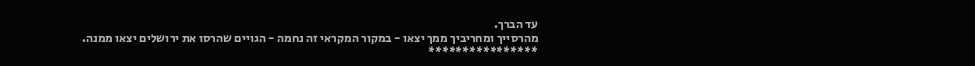עד הברך.
מהרסייך ומחריביך ממך יצאו - במקור המקראי זה נחמה - הגויים שהרסו את ירושלים יצאו ממנה.
****************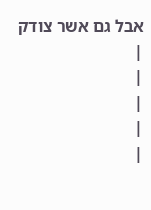אבל גם אשר צודק
|
|
|
|
|